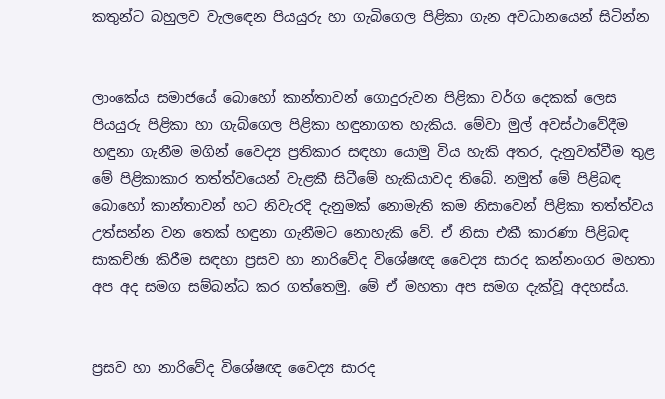කතුන්ට බහුලව වැලඳෙන පියයුරු හා ගැබිගෙල පිළිකා ගැන අවධානයෙන් සිටින්න


ලාංකේය සමාජයේ බොහෝ කාන්තාවන් ගොදුරුවන පිළිකා වර්ග දෙකක් ලෙස පියයුරු පිළිකා හා ගැබ්ගෙල පිළිකා හඳුනාගත හැකිය. මේවා මුල් අවස්ථාවේදීම හඳුනා ගැනීම මගින් වෛද්‍ය ප්‍රතිකාර සඳහා යොමු විය හැකි අතර, දැනුවත්වීම තුළ මේ පිළිකාකාර තත්ත්වයෙන් වැළකී සිටීමේ හැකියාවද තිබේ. නමුත් මේ පිළිබඳ බොහෝ කාන්තාවන් හට නිවැරදි දැනුමක් නොමැති කම නිසාවෙන් පිළිකා තත්ත්වය උත්සන්න වන තෙක් හඳුනා ගැනීමට නොහැකි වේ. ඒ නිසා එකී කාරණා පිළිබඳ සාකච්ඡා කිරීම සඳහා ප්‍රසව හා නාරිවේද විශේෂඥ වෛද්‍ය සාරද කන්නංගර මහතා අප අද සමග සම්බන්ධ කර ගත්තෙමු. මේ ඒ මහතා අප සමග දැක්වූ අදහස්ය.


ප්‍රසව හා නාරිවේද විශේෂඥ වෛද්‍ය සාරද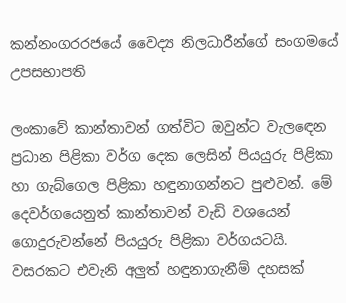කන්නංගරරජයේ වෛද්‍ය නිලධාරීන්ගේ සංගමයේ උපසභාපති

ලංකාවේ කාන්තාවන් ගත්විට ඔවුන්ට වැලඳෙන ප්‍රධාන පිළිකා වර්ග දෙක ලෙසින් පියයුරු පිළිකා හා ගැබ්ගෙල පිළිකා හඳුනාගන්නට පුළුවන්. මේ දෙවර්ගයෙනුත් කාන්තාවන් වැඩි වශයෙන් ගොදුරුවන්නේ පියයුරු පිළිකා වර්ගයටයි. වසරකට එවැනි අලුත් හඳුනාගැනීම් දහසක්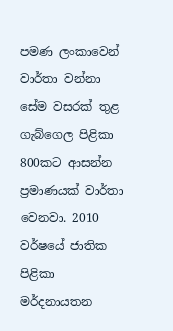පමණ ලංකාවෙන් වාර්තා වන්නා සේම වසරක් තුළ ගැබ්ගෙල පිළිකා 800කට ආසන්න ප්‍රමාණයක් වාර්තා වෙනවා. 2010 වර්ෂයේ ජාතික පිළිකා මර්දනායතන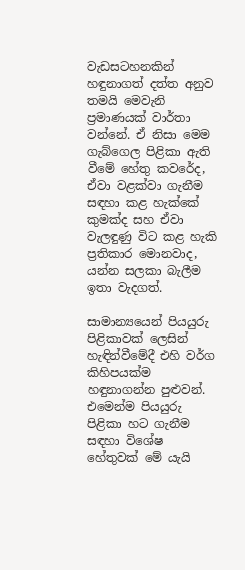වැඩසටහනකින් හඳුනාගත් දත්ත අනුව තමයි මෙවැනි ප්‍රමාණයක් වාර්තා වන්නේ. ඒ නිසා මෙම ගැබ්ගෙල පිළිකා ඇති වීමේ හේතු කවරේද, ඒවා වළක්වා ගැනීම සඳහා කළ හැක්කේ කුමක්ද සහ ඒවා වැලඳුණු විට කළ හැකි ප්‍රතිකාර මොනවාද, යන්න සලකා බැලීම ඉතා වැදගත්.

සාමාන්‍යයෙන් පියයුරු පිළිකාවක් ලෙසින් හැඳින්වීමේදී එහි වර්ග කිහිපයක්ම හඳුනාගන්න පුළුවන්. එමෙන්ම පියයුරු පිළිකා හට ගැනීම සඳහා විශේෂ හේතුවක් මේ යැයි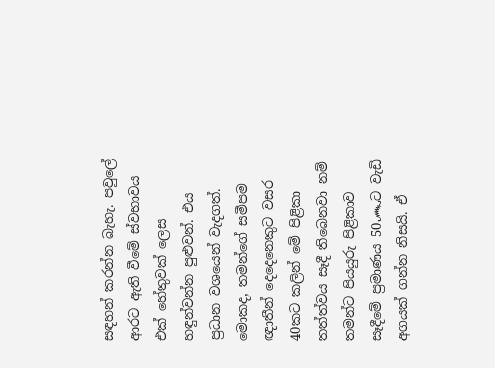සඳහන් කරන්න බැහැ. පවුලේ ආරට ඇති වීමේ ස්වභාවය එක් හේතුවක් ලෙස හඳුන්වන්න පුළුවන්. එය ප්‍රධාන වශයෙන් වැදගත්. මොකද, තමන්ගේ සමීපම ඥාතීන් දෙදෙනෙකුට වසර 40කට කලින් මේ පිළිකා තත්ත්වය සෑදී තිබෙනවා නම් තමන්ට පියයුරු පිළිකාව සෑදීමේ ප්‍රමාණය 50෴ට වැඩි අගයක් ගන්න නිසයි. ඒ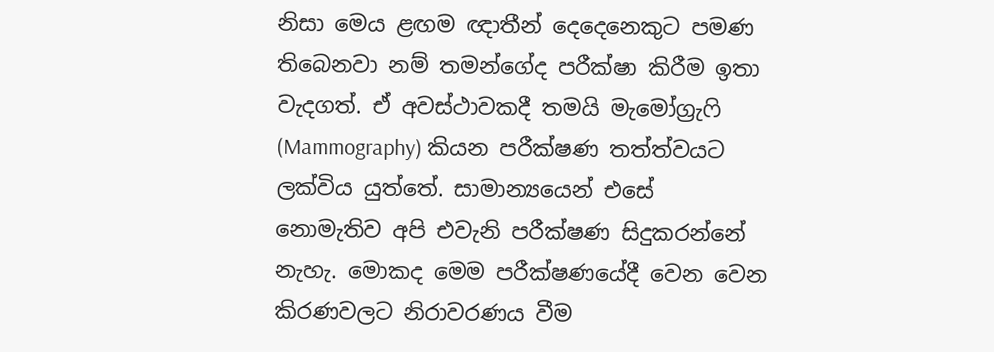නිසා මෙය ළඟම ඥාතීන් දෙදෙනෙකුට පමණ තිබෙනවා නම් තමන්ගේද පරීක්ෂා කිරීම ඉතා වැදගත්. ඒ අවස්ථාවකදී තමයි මැමෝග්‍රැෆි (Mammography) කියන පරීක්ෂණ තත්ත්වයට ලක්විය යුත්තේ. සාමාන්‍යයෙන් එසේ නොමැතිව අපි එවැනි පරීක්ෂණ සිදුකරන්නේ නැහැ. මොකද මෙම පරීක්ෂණයේදී වෙන වෙන කිරණවලට නිරාවරණය වීම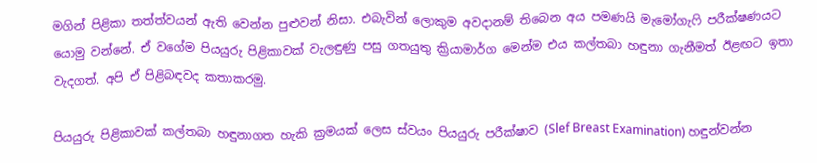මගින් පිළිකා තත්ත්වයන් ඇති වෙන්න පුළුවන් නිසා. එබැවින් ලොකුම අවදානම් තිබෙන අය පමණයි මැමෝගැෆි පරීක්ෂණයට යොමු වන්නේ. ඒ වගේම පියයුරු පිළිකාවක් වැලඳුණු පසු ගතයුතු ක්‍රියාමාර්ග මෙන්ම එය කල්තබා හඳුනා ගැනීමත් ඊළඟට ඉතා වැදගත්. අපි ඒ පිළිබඳවද කතාකරමු.

පියයුරු පිළිකාවක් කල්තබා හඳුනාගත හැකි ක්‍රමයක් ලෙස ස්වයං පියයුරු පරීක්ෂාව (Slef Breast Examination) හඳුන්වන්න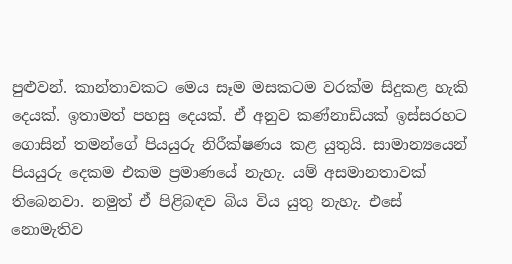පුළුවන්. කාන්තාවකට මෙය සෑම මසකටම වරක්ම සිදුකළ හැකි දෙයක්. ඉතාමත් පහසු දෙයක්. ඒ අනුව කණ්නාඩියක් ඉස්සරහට ගොසින් තමන්ගේ පියයුරු නිරීක්ෂණය කළ යුතුයි. සාමාන්‍යයෙන් පියයුරු දෙකම එකම ප්‍රමාණයේ නැහැ. යම් අසමානතාවක් තිබෙනවා. නමුත් ඒ පිළිබඳව බිය විය යුතු නැහැ. එසේ නොමැතිව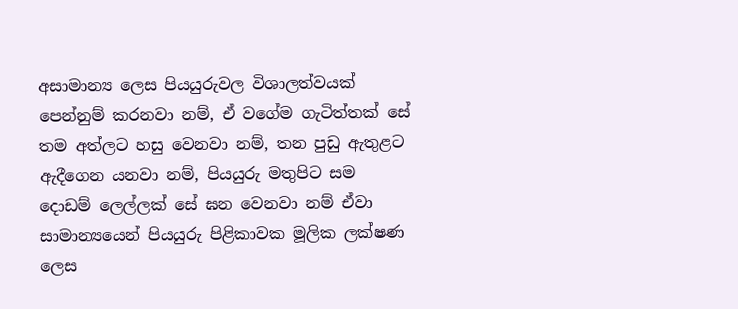අසාමාන්‍ය ලෙස පියයුරුවල විශාලත්වයක් පෙන්නුම් කරනවා නම්, ඒ වගේම ගැටිත්තක් සේ තම අත්ලට හසු වෙනවා නම්, තන පුඩු ඇතුළට ඇදීගෙන යනවා නම්, පියයුරු මතුපිට සම දොඩම් ලෙල්ලක් සේ ඝන වෙනවා නම් ඒවා සාමාන්‍යයෙන් පියයුරු පිළිකාවක මූලික ලක්ෂණ ලෙස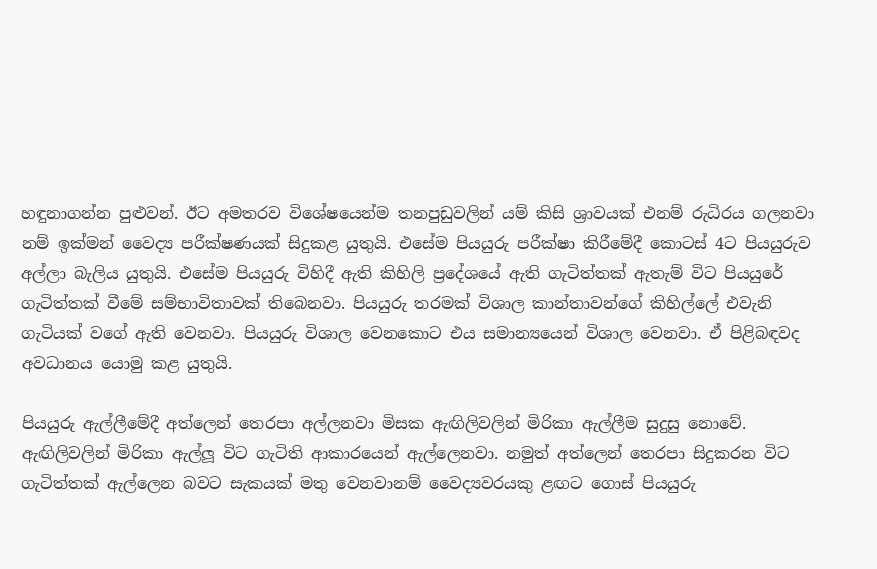හඳුනාගන්න පුළුවන්. ඊට අමතරව විශේෂයෙන්ම තනපුඩුවලින් යම් කිසි ශ්‍රාවයක් එනම් රුධිරය ගලනවා නම් ඉක්මන් වෛද්‍ය පරීක්ෂණයක් සිදුකළ යුතුයි. එසේම පියයුරු පරීක්ෂා කිරීමේදී කොටස් 4ට පියයුරුව අල්ලා බැලිය යුතුයි. එසේම පියයුරු විහිදී ඇති කිහිලි ප්‍රදේශයේ ඇති ගැටිත්තක් ඇතැම් විට පියයුරේ ගැටිත්තක් වීමේ සම්භාවිතාවක් තිබෙනවා. පියයුරු තරමක් විශාල කාන්තාවන්ගේ කිහිල්ලේ එවැනි ගැටියක් වගේ ඇති වෙනවා. පියයුරු විශාල වෙනකොට එය සමාන්‍යයෙන් විශාල වෙනවා. ඒ පිළිබඳවද අවධානය යොමු කළ යුතුයි.

පියයුරු ඇල්ලීමේදී අත්ලෙන් තෙරපා අල්ලනවා මිසක ඇඟිලිවලින් මිරිකා ඇල්ලීම සුදුසු නොවේ.  ඇඟිලිවලින් මිරිකා ඇල්ලූ විට ගැටිති ආකාරයෙන් ඇල්ලෙනවා. නමුත් අත්ලෙන් තෙරපා සිදුකරන විට ගැටිත්තක් ඇල්ලෙන බවට සැකයක් මතු වෙනවානම් වෛද්‍යවරයකු ළඟට ගොස් පියයුරු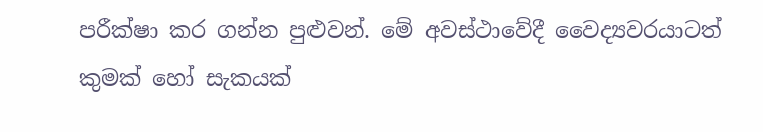පරීක්ෂා කර ගන්න පුළුවන්. මේ අවස්ථාවේදී වෛද්‍යවරයාටත් කුමක් හෝ සැකයක්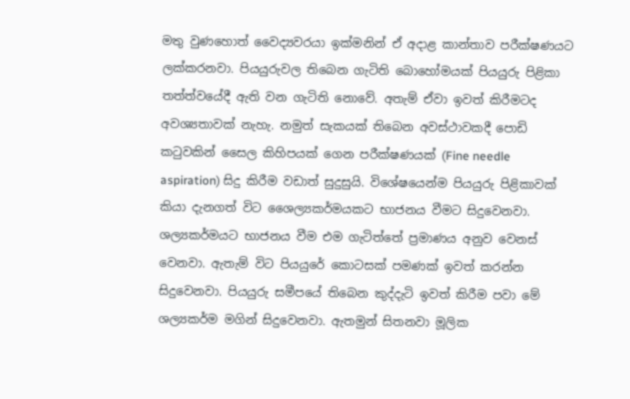මතු වුණහොත් වෛද්‍යවරයා ඉක්මනින් ඒ අදාළ කාන්තාව පරීක්ෂණයට ලක්කරනවා. පියයුරුවල තිබෙන ගැටිති බොහෝමයක් පියයුරු පිළිකා තත්ත්වයේදී ඇති වන ගැටිති නොවේ. අතැම් ඒවා ඉවත් කිරීමටද අවශ්‍යතාවක් නැහැ. නමුත් සැකයක් තිබෙන අවස්ථාවකදී පොඩි කටුවකින් සෛල කිහිපයක් ගෙන පරීක්ෂණයක් (Fine needle aspiration) සිදු කිරීම වඩාත් සුදුසුයි. විශේෂයෙන්ම පියයුරු පිළිකාවක් කියා දැනගත් විට ශෛල්‍යකර්මයකට භාජනය වීමට සිදුවෙනවා. ශල්‍යකර්මයට භාජනය වීම එම ගැටිත්තේ ප්‍රමාණය අනුව වෙනස් වෙනවා. ඇතැම් විට පියයුරේ කොටසක් පමණක් ඉවත් කරන්න සිදුවෙනවා. පියයුරු සමීපයේ තිබෙන කුද්දැටි ඉවත් කිරීම පවා මේ ශල්‍යකර්ම මගින් සිදුවෙනවා. ඇතමුන් සිතනවා මූලික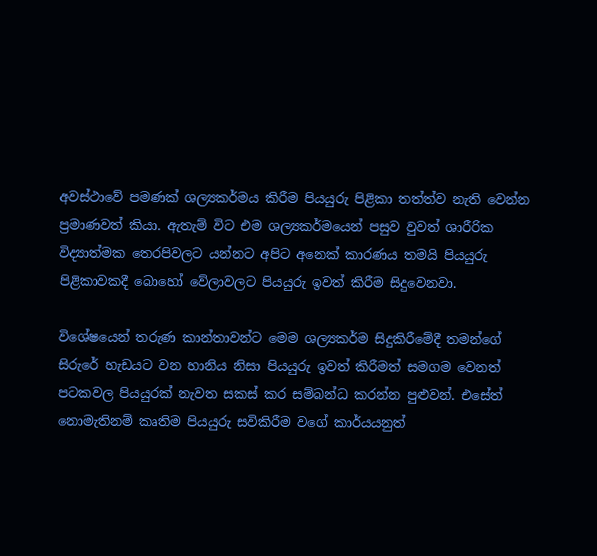අවස්ථාවේ පමණක් ශල්‍යකර්මය කිරීම පියයුරු පිළිකා තත්ත්ව නැති වෙන්න ප්‍රමාණවත් කියා. ඇතැම් විට එම ශල්‍යකර්මයෙන් පසුව වුවත් ශාරීරික විද්‍යාත්මක තෙරපිවලට යන්නට අපිට අනෙක් කාරණය තමයි පියයුරු පිළිකාවකදී බොහෝ වේලාවලට පියයුරු ඉවත් කිරීම සිදුවෙනවා.

විශේෂයෙන් තරුණ කාන්තාවන්ට මෙම ශල්‍යකර්ම සිදුකිරීමේදී තමන්ගේ සිරුරේ හැඩයට වන හානිය නිසා පියයුරු ඉවත් කිරීමත් සමගම වෙනත් පටකවල පියයුරක් නැවත සකස් කර සම්බන්ධ කරන්න පුළුවන්. එසේත් නොමැතිනම් කෘතිම පියයුරු සවිකිරීම වගේ කාර්යයනුත්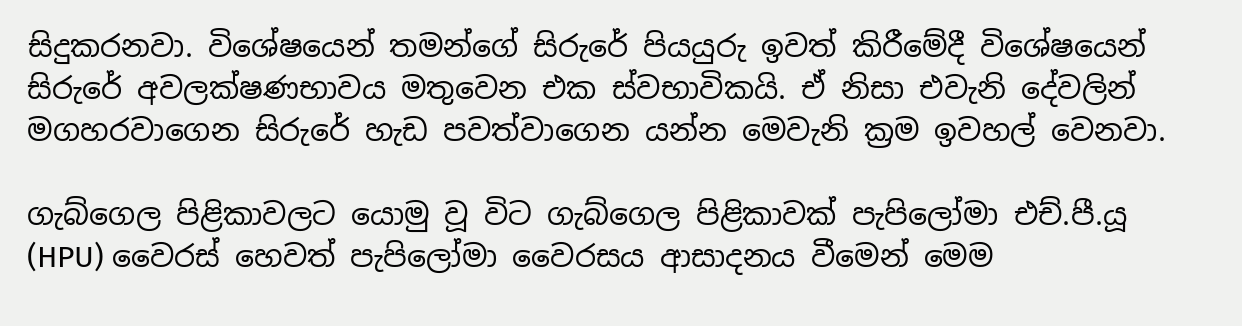සිදුකරනවා. විශේෂයෙන් තමන්ගේ සිරුරේ පියයුරු ඉවත් කිරීමේදී විශේෂයෙන් සිරුරේ අවලක්ෂණභාවය මතුවෙන එක ස්වභාවිකයි. ඒ නිසා එවැනි දේවලින් මගහරවාගෙන සිරුරේ හැඩ පවත්වාගෙන යන්න මෙවැනි ක්‍රම ඉවහල් වෙනවා.

ගැබ්ගෙල පිළිකාවලට යොමු වූ විට ගැබ්ගෙල පිළිකාවක් පැපිලෝමා එච්.පී.යූ (HPU) වෛරස් හෙවත් පැපිලෝමා වෛරසය ආසාදනය වීමෙන් මෙම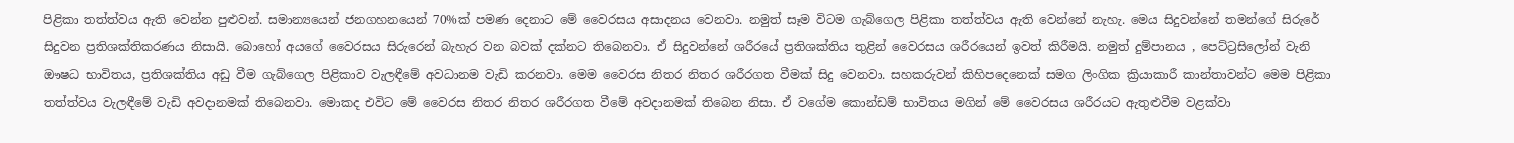පිළිකා තත්ත්වය ඇති වෙන්න පුළුවන්. සමාන්‍යයෙන් ජනගහනයෙන් 70%ක් පමණ දෙනාට මේ වෛරසය අසාදනය වෙනවා. නමුත් සෑම විටම ගැබ්ගෙල පිළිකා තත්ත්වය ඇති වෙන්නේ නැහැ. මෙය සිදුවන්නේ තමන්ගේ සිරුරේ සිදුවන ප්‍රතිශක්තිකරණය නිසායි. බොහෝ අයගේ වෛරසය සිරුරෙන් බැහැර වන බවක් දක්නට තිබෙනවා. ඒ සිදුවන්නේ ශරීරයේ ප්‍රතිශක්තිය තුළින් වෛරසය ශරීරයෙන් ඉවත් කිරීමයි. නමුත් දුම්පානය , පෙට්ට්‍රසිලෝන් වැනි ඖෂධ භාවිතය, ප්‍රතිශක්තිය අඩු වීම ගැබ්ගෙල පිළිකාව වැලඳීමේ අවධානම වැඩි කරනවා. මෙම වෛරස නිතර නිතර ශරීරගත වීමක් සිදු වෙනවා. සහකරුවන් කිහිපදෙනෙක් සමග ලිංගික ක්‍රියාකාරී කාන්තාවන්ට මෙම පිළිකා තත්ත්වය වැලඳීමේ වැඩි අවදානමක් තිබෙනවා. මොකද එවිට මේ වෛරස නිතර නිතර ශරීරගත වීමේ අවදානමක් තිබෙන නිසා. ඒ වගේම කොන්ඩම් භාවිතය මගින් මේ වෛරසය ශරීරයට ඇතුළුවීම වළක්වා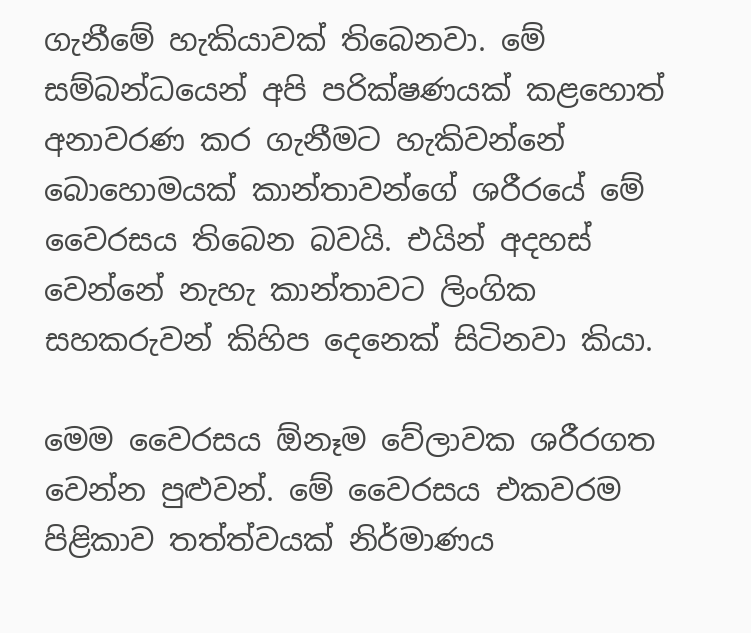ගැනීමේ හැකියාවක් තිබෙනවා. මේ සම්බන්ධයෙන් අපි පරික්ෂණයක් කළහොත් අනාවරණ කර ගැනීමට හැකිවන්නේ බොහොමයක් කාන්තාවන්ගේ ශරීරයේ මේ වෛරසය තිබෙන බවයි. එයින් අදහස් වෙන්නේ නැහැ කාන්තාවට ලිංගික සහකරුවන් කිහිප දෙනෙක් සිටිනවා කියා.

මෙම වෛරසය ඕනෑම වේලාවක ශරීරගත වෙන්න පුළුවන්. මේ වෛරසය එකවරම පිළිකාව තත්ත්වයක් නිර්මාණය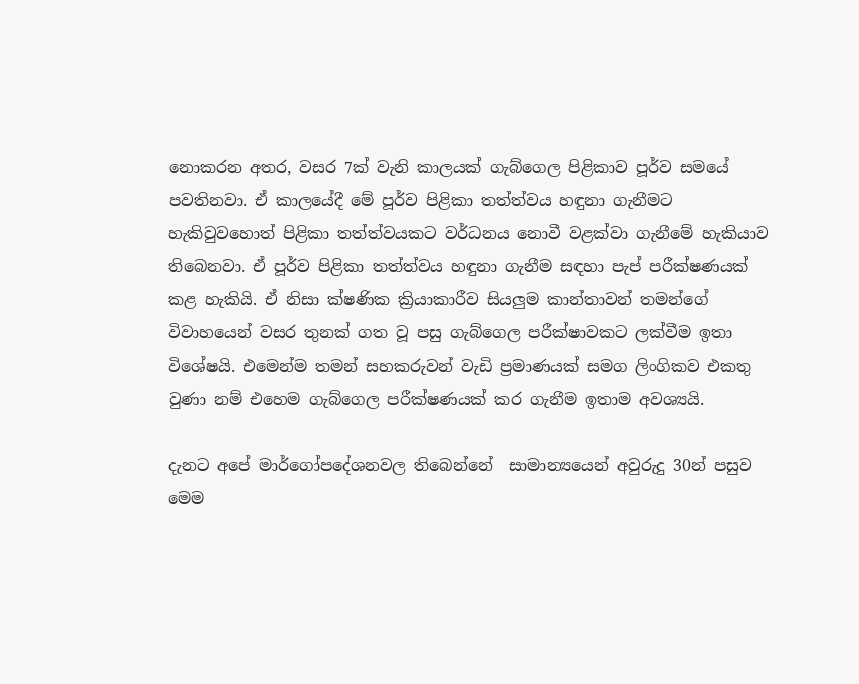නොකරන අතර, වසර 7ක් වැනි කාලයක් ගැබ්ගෙල පිළිකාව පූර්ව සමයේ පවතිනවා. ඒ කාලයේදී මේ පූර්ව පිළිකා තත්ත්වය හඳුනා ගැනීමට හැකිවුවහොත් පිළිකා තත්ත්වයකට වර්ධනය නොවී වළක්වා ගැනීමේ හැකියාව තිබෙනවා. ඒ පූර්ව පිළිකා තත්ත්වය හඳුනා ගැනීම සඳහා පැප් පරීක්ෂණයක් කළ හැකියි. ඒ නිසා ක්ෂණික ක්‍රියාකාරීව සියලුම කාන්තාවන් තමන්ගේ විවාහයෙන් වසර තුනක් ගත වූ පසු ගැබ්ගෙල පරීක්ෂාවකට ලක්වීම ඉතා විශේෂයි. එමෙන්ම තමන් සහකරුවන් වැඩි ප්‍රමාණයක් සමග ලිංගිකව එකතු වුණා නම් එහෙම ගැබ්ගෙල පරීක්ෂණයක් කර ගැනීම ඉතාම අවශ්‍යයි.

දැනට අපේ මාර්ගෝපදේශනවල තිබෙන්නේ  සාමාන්‍යයෙන් අවුරුදු 30න් පසුව මෙම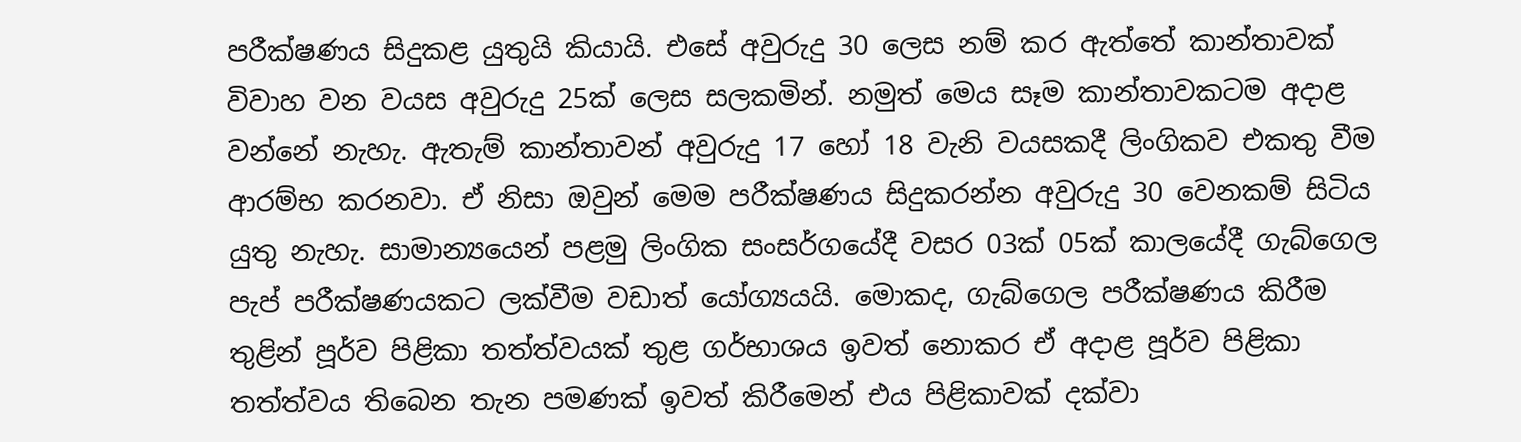පරීක්ෂණය සිදුකළ යුතුයි කියායි. එසේ අවුරුදු 30 ලෙස නම් කර ඇත්තේ කාන්තාවක් විවාහ වන වයස අවුරුදු 25ක් ලෙස සලකමින්. නමුත් මෙය සෑම කාන්තාවකටම අදාළ වන්නේ නැහැ. ඇතැම් කාන්තාවන් අවුරුදු 17 හෝ 18 වැනි වයසකදී ලිංගිකව එකතු වීම ආරම්භ කරනවා. ඒ නිසා ඔවුන් මෙම පරීක්ෂණය සිදුකරන්න අවුරුදු 30 වෙනකම් සිටිය යුතු නැහැ. සාමාන්‍යයෙන් පළමු ලිංගික සංසර්ගයේදී වසර 03ක් 05ක් කාලයේදී ගැබ්ගෙල පැප් පරීක්ෂණයකට ලක්වීම වඩාත් යෝග්‍යයයි. මොකද, ගැබ්ගෙල පරීක්ෂණය කිරීම තුළින් පූර්ව පිළිකා තත්ත්වයක් තුළ ගර්භාශය ඉවත් නොකර ඒ අදාළ පූර්ව පිළිකා තත්ත්වය තිබෙන තැන පමණක් ඉවත් කිරීමෙන් එය පිළිකාවක් දක්වා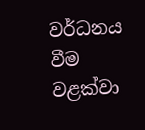වර්ධනය වීම වළක්වා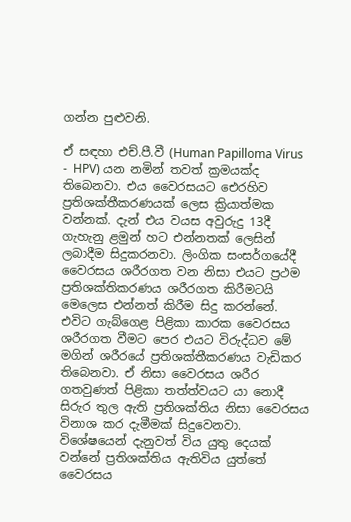ගන්න පුළුවනි.

ඒ සඳහා එච්.පී.වී (Human Papilloma Virus -  HPV) යන නමින් තවත් ක්‍රමයක්ද තිබෙනවා. එය වෛරසයට එ‍ෙරහිව ප්‍රතිශක්තීකරණයක් ලෙස ක්‍රියාත්මක වන්නක්. දැන් එය වයස අවුරුදු 13දී ගැහැනු ළමුන් හට එන්නතක් ලෙසින් ලබාදීම සිදුකරනවා. ලිංගික සංසර්ගයේදී වෛරසය ශරීරගත වන නිසා එයට ප්‍රථම ප්‍රතිශක්තිකරණය ශරීරගත කිරීමටයි මෙලෙස එන්නත් කිරීම සිදු කරන්නේ. එවිට ගැබ්ගෙළ පිළිකා කාරක වෛරසය ශරීරගත වීමට පෙර එයට විරුද්ධව මේ මගින් ශරීරයේ ප්‍රතිශක්තීකරණය වැඩිකර තිබෙනවා. ඒ නිසා වෛරසය ශරීර ගතවුණත් පිළිකා තත්ත්වයට යා නොදී සිරුර තුල ඇති ප්‍රතිශක්තිය නිසා වෛරසය විනාශ කර දැමීමක් සිදුවෙනවා. විශේෂයෙන් දැනුවත් විය යුතු දෙයක් වන්නේ ප්‍රතිශක්තිය ඇතිවිය යුත්තේ වෛරසය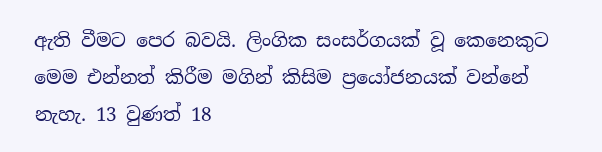ඇති වීමට පෙර බවයි. ලිංගික සංසර්ගයක් වූ කෙනෙකුට මෙම එන්නත් කිරීම මගින් කිසිම ප්‍රයෝජනයක් වන්නේ නැහැ. 13 වුණත් 18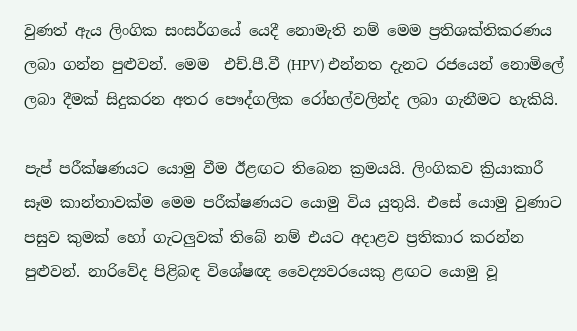වුණත් ඇය ලිංගික සංසර්ගයේ යෙදී නොමැති නම් මෙම ප්‍රතිශක්තිකරණය ලබා ගන්න පුළුවන්. මෙම  එච්.පී.වී (HPV) එන්නත දැනට රජයෙන් නොමිලේ ලබා දීමක් සිදුකරන අතර පෞද්ගලික රෝහල්වලින්ද ලබා ගැනීමට හැකියි.

පැප් පරීක්ෂණයට යොමු වීම ඊළඟට තිබෙන ක්‍රමයයි. ලිංගිකව ක්‍රියාකාරී සෑම කාන්තාවක්ම මෙම පරීක්ෂණයට යොමු විය යුතුයි. එසේ යොමු වුණාට පසුව කුමක් හෝ ගැටලුවක් තිබේ නම් එයට අදාළව ප්‍රතිකාර කරන්න පුළුවන්. නාරිවේද පිළිබඳ විශේෂඥ වෛද්‍යවරයෙකු ළඟට යොමු වූ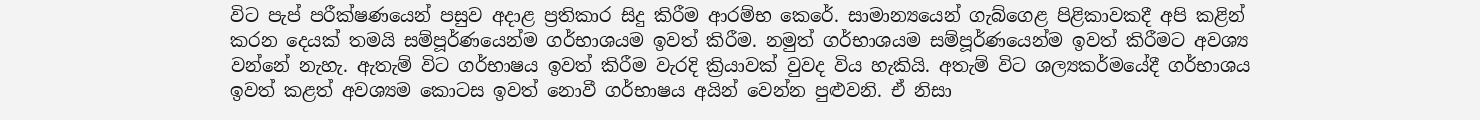විට පැප් පරීක්ෂණයෙන් පසුව අදාළ ප්‍රතිකාර සිදු කිරීම ආරම්භ කෙරේ. සාමාන්‍යයෙන් ගැබ්ගෙළ පිළිකාවකදී අපි කළින් කරන දෙයක් තමයි සම්පූර්ණයෙන්ම ගර්භාශයම ඉවත් කිරීම. නමුත් ගර්භාශයම සම්පූර්ණයෙන්ම ඉවත් කිරීමට අවශ්‍ය වන්නේ නැහැ. ඇතැම් විට ගර්භාෂය ඉවත් කිරීම වැරදි ක්‍රියාවක් වුවද විය හැකියි. අතැම් විට ශල්‍යකර්මයේදී ගර්භාශය ඉවත් කළත් අවශ්‍යම කොටස ඉවත් නොවී ගර්භාෂය අයින් වෙන්න පුළුවනි. ඒ නිසා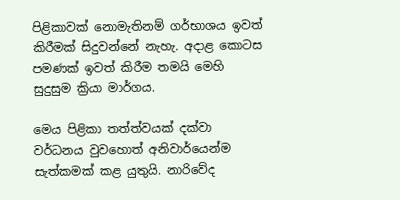පිළිකාවක් නොමැතිනම් ගර්භාශය ඉවත් කිරීමක් සිදුවන්නේ නැහැ. අදාළ කොටස පමණක් ඉවත් කිරීම තමයි මෙහි සුදුසුම ක්‍රියා මාර්ගය.

මෙය පිළිකා තත්ත්වයක් දක්වා වර්ධනය වුවහොත් අනිවාර්යෙන්ම සැත්කමක් කළ යුතුයි. නාරිවේද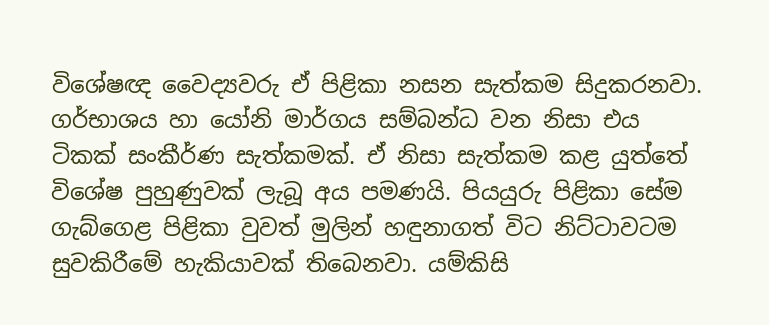විශේෂඥ වෛද්‍යවරු ඒ පිළිකා නසන සැත්කම සිදුකරනවා. ගර්භාශය හා යෝනි මාර්ගය සම්බන්ධ වන නිසා එය ටිකක් සංකීර්ණ සැත්කමක්. ඒ නිසා සැත්කම කළ යුත්තේ විශේෂ පුහුණුවක් ලැබූ අය පමණයි. පියයුරු පිළිකා සේම ගැබ්ගෙළ පිළිකා වුවත් මුලින් හඳුනාගත් විට නිට්ටාවටම සුවකිරීමේ හැකියාවක් තිබෙනවා. යම්කිසි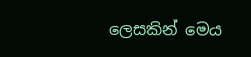ලෙසකින් මෙය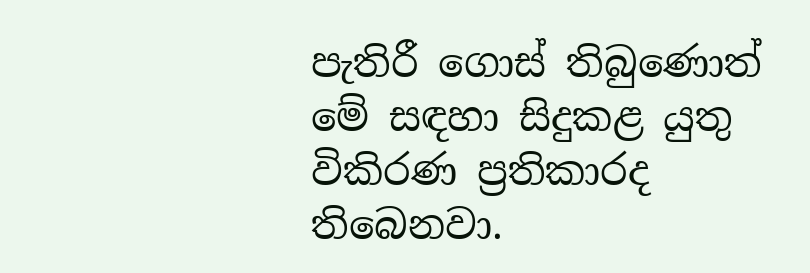පැතිරී ගොස් තිබුණොත් මේ සඳහා සිදුකළ යුතු විකිරණ ප්‍රතිකාරද තිබෙනවා.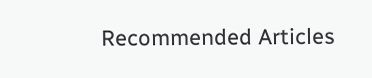Recommended Articles